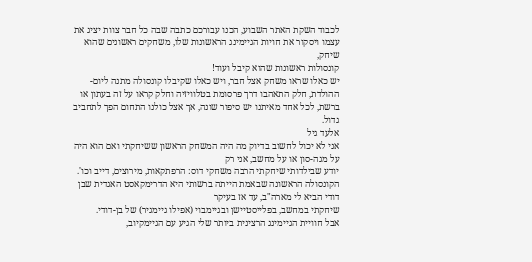לכבוד השקת האתר השבוע, הכנו עבורכם כתבה שבה כל חבר צוות יציג את עצמו ויסקור את חויות הגיימינג הראשונות שלו, משחקים ראשונים שהוא שיחק,
קונסולות ראשונות שהוא קיבל ועוד!
יש כאלו שראו משחק אצל חבר, ויש כאלו שקיבלו קונסולה מתנה ליום-ההולדת, חלק התאהבו דרך פרסומת בטלוויזיה וחלק קראו על זה בעתון או
ברשת, לכל אחד מאיתנו יש סיפור שונה, אך אצל כולנו התחום הפך לתחביב גדול.
אלעד גיל
אני לא יכול לחשוב בדיוק מה היה המשחק הראשון ששיחקתי ואם הוא היה על מגה-סון או על מחשב, אני רק
יודע שבילדותי שיחקתי הרבה משחקי דוס: הרפתקאות, מירוצים, דייב וכו'.
הקונסולה הראשונה שבאמת הייתה ברשותי היא הדרימקאסט האגדית שבן דודי הביא לי מארה"ב, עד אז בעיקר
שיחקתי במחשב, בפלייסטיישן ובגיימבוי (אפילו גיימגיר) של בן-דודי.
אבל חוויית הגיימינג הרצינית ביותר שלי הגיע עם הגיימקיוב,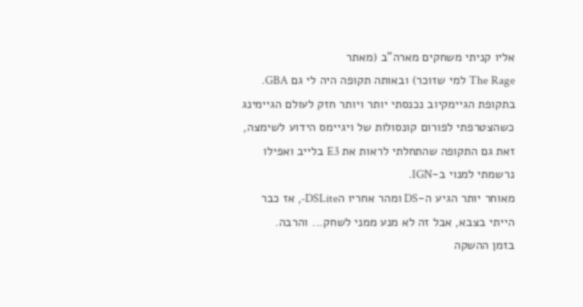אליו קניתי משחקים מארה"ב (מאתר
The Rage למי שזוכר) ובאותה תקופה היה לי גם GBA.
בתקופת הגיימקיוב נכנסתי יותר ויותר חזק לעולם הגיימינג
כשהצטרפתי לפורום קונסולות של ויגיימס הידוע לשימצה, זאת גם התקופה שהתחלתי לראות את E3 בלייב ואפילו נרשמתי למנוי ב-IGN.
מאוחר יותר הגיע ה-DS ומהר אחריו הDSLite-, אז כבר הייתי בצבא, אבל זה לא מנע ממני לשחק... והרבה.
בזמן ההשקה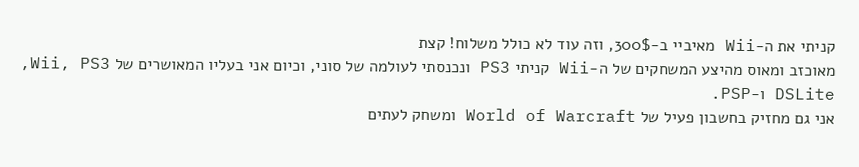קניתי את ה-Wii מאיביי ב-300$, וזה עוד לא כולל משלוח! קצת
מאוכזב ומאוס מהיצע המשחקים של ה-Wii קניתי PS3 ונכנסתי לעולמה של סוני, וכיום אני בעליו המאושרים של Wii, PS3,
DSLite ו-PSP.
אני גם מחזיק בחשבון פעיל של World of Warcraft ומשחק לעתים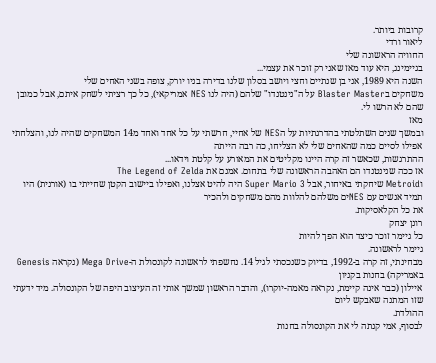קרובות ביותר.
ליאור ורדי
החוויה הראשונה שלי
בגיימינג, היא עוד מאז שאני רק זוכר את עצמי...
השנה היא 1989, אני בן שנתיים וחצי ויושב בסלון שלנו בדירה בניו יורק, צופה בשני האחים שלי
משחקים בBlaster Master על ה"נינטנדו" שלהם (היה לנו NES אמריקאי), כל כך רציתי לשחק איתם, אבל כמובן שהם לא הרשו לי.
מאז
ובמשך שנים השתלטתי בהדרגתיות על הNES של אחיי, חרשתי על כל אחד ואחד מ14 המשחקים שהיה לנו, והצלחתי אפילו לסיים כמה שהאחים שלי לא הצליחו, כה רבה הייתה
ההתרגשות, שכאשר זה קרה היינו מקליטים את המאורע על קלטת וידאו...
אז ככה שנינטנדו הם האהבה הראשונה שלי בתחום. אמנם את The Legend of Zelda
וMetroid שיחקתי באיחור, אבל Super Mario 3 היה להיט אצלנו, ואפילו ביישוב הקטן שחייתי בו (אורנית) היו תמיד אנשים עם NESים משלהם להלוות מהם משחקים ולהכיר
את כל הקלאסיקות.
רונן יצחק
כל גיימר זוכר כיצד הוא הפך להיות
גיימר לראשונה.
מבחינתי, זה קרה ב-1992, בדיוק כשנכסתי לגיל 14. נחשפתי לראשונה לקונסולת ה-Mega Drive (נקראה Genesis באמריקה) בחנות בקניון
איילון (כבר אינה קיימת, נקראה מאמה-יוקרו), והדבר הראשון שמשך אותי זה העיצוב היפה של הקונסולה. מיד ידעתי שזו המתנה שאבקש ליום
ההולדת.
לבסוף, אמי קנתה לי את הקונסולה בחנות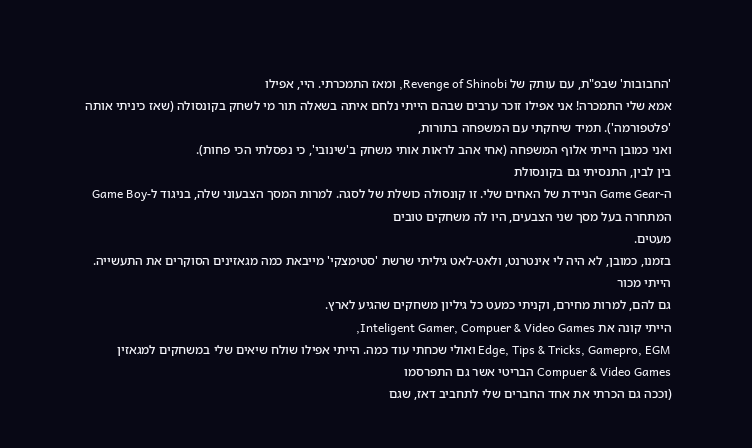'החבובות' שבפ"ת, עם עותק של Revenge of Shinobi, ומאז התמכרתי. היי, אפילו
אמא שלי התמכרה! אני אפילו זוכר ערבים שבהם הייתי נלחם איתה בשאלה תור מי לשחק בקונסולה (שאז כיניתי אותה 'פלטפורמה'). תמיד שיחקתי עם המשפחה בתורות,
ואני כמובן הייתי אלוף המשפחה (אחי אהב לראות אותי משחק ב'שינובי', כי נפסלתי הכי פחות).
בין לבין, התנסיתי גם בקונסולת
ה-Game Gear הניידת של האחים שלי. זו קונסולה כושלת של לסגה. למרות המסך הצבעוני שלה, בניגוד ל-Game Boy המתחרה בעל מסך שני הצבעים, היו לה משחקים טובים
מעטים.
בזמנו, כמובן, לא היה לי אינטרנט, ולאט-לאט גיליתי שרשת 'סטימצקי' מייבאת כמה מגאזינים הסוקרים את התעשייה. הייתי מכור
גם להם, למרות מחירם, וקניתי כמעט כל גיליון משחקים שהגיע לארץ.
הייתי קונה את Inteligent Gamer, Compuer & Video Games,
Edge, Tips & Tricks, Gamepro, EGM ואולי שכחתי עוד כמה. הייתי אפילו שולח שיאים שלי במשחקים למגאזין Compuer & Video Games הבריטי אשר גם התפרסמו
(וככה גם הכרתי את אחד החברים שלי לתחביב דאז, שגם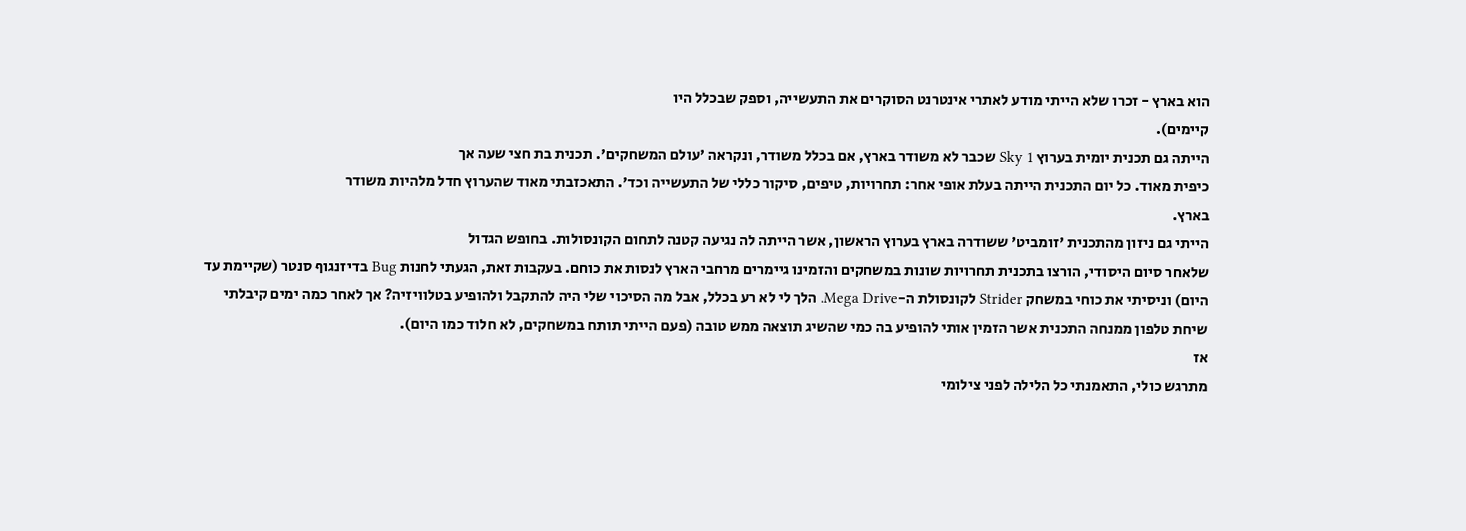הוא בארץ - זכרו שלא הייתי מודע לאתרי אינטרנט הסוקרים את התעשייה, וספק שבכלל היו
קיימים).
הייתה גם תכנית יומית בערוץ Sky 1 שכבר לא משודר בארץ, אם בכלל משודר, ונקראה 'עולם המשחקים'. תכנית בת חצי שעה אך
כיפית מאוד. כל יום התכנית הייתה בעלת אופי אחר: תחרויות, טיפים, סיקור כללי של התעשייה וכד'. התאכזבתי מאוד שהערוץ חדל מלהיות משודר
בארץ.
הייתי גם ניזון מהתכנית 'זומביט' ששודרה בארץ בערוץ הראשון, אשר הייתה לה נגיעה קטנה לתחום הקונסולות. בחופש הגדול
שלאחר סיום היסודי, הורצו בתכנית תחרויות שונות במשחקים והזמינו גיימרים מרחבי הארץ לנסות את כוחם. בעקבות זאת, הגעתי לחנות Bug בדיזנגוף סנטר (שקיימת עד
היום) וניסיתי את כוחי במשחק Strider לקונסולת ה-Mega Drive. הלך לי לא רע בכלל, אבל מה הסיכוי שלי היה להתקבל ולהופיע בטלוויזיה? אך לאחר כמה ימים קיבלתי
שיחת טלפון ממנחה התכנית אשר הזמין אותי להופיע בה כמי שהשיג תוצאה ממש טובה (פעם הייתי תותח במשחקים, לא חלוד כמו היום).
אז
מתרגש כולי, התאמנתי כל הלילה לפני צילומי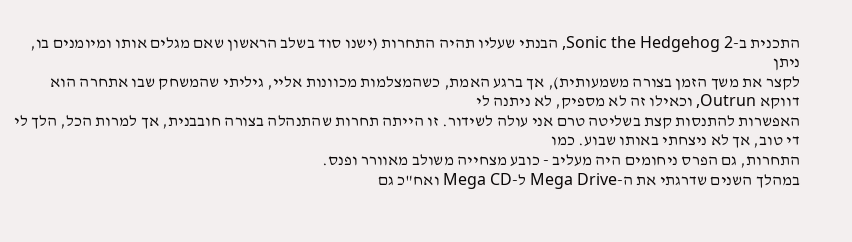התכנית ב-Sonic the Hedgehog 2, הבנתי שעליו תהיה התחרות (ישנו סוד בשלב הראשון שאם מגלים אותו ומיומנים בו, ניתן
לקצר את משך הזמן בצורה משמעותית), אך ברגע האמת, כשהמצלמות מכוונות אליי, גיליתי שהמשחק שבו אתחרה הוא דווקא Outrun, וכאילו זה לא מספיק, לא ניתנה לי
האפשרות להתנסות קצת בשליטה טרם אני עולה לשידור. זו הייתה תחרות שהתנהלה בצורה חובבנית, אך למרות הכל, הלך לי די טוב, אך לא ניצחתי באותו שבוע. כמו
התחרות, גם הפרס ניחומים היה מעליב - כובע מצחייה משולב מאוורר ופנס.
במהלך השנים שדרגתי את ה-Mega Drive ל-Mega CD ואח"כ גם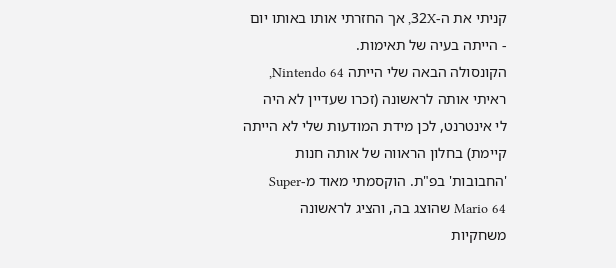קניתי את ה-32X, אך החזרתי אותו באותו יום - הייתה בעיה של תאימות.
הקונסולה הבאה שלי הייתה Nintendo 64, ראיתי אותה לראשונה (זכרו שעדיין לא היה
לי אינטרנט, לכן מידת המודעות שלי לא הייתה קיימת) בחלון הראווה של אותה חנות 'החבובות' בפ"ת. הוקסמתי מאוד מ-Super Mario 64 שהוצג בה, והציג לראשונה
משחקיות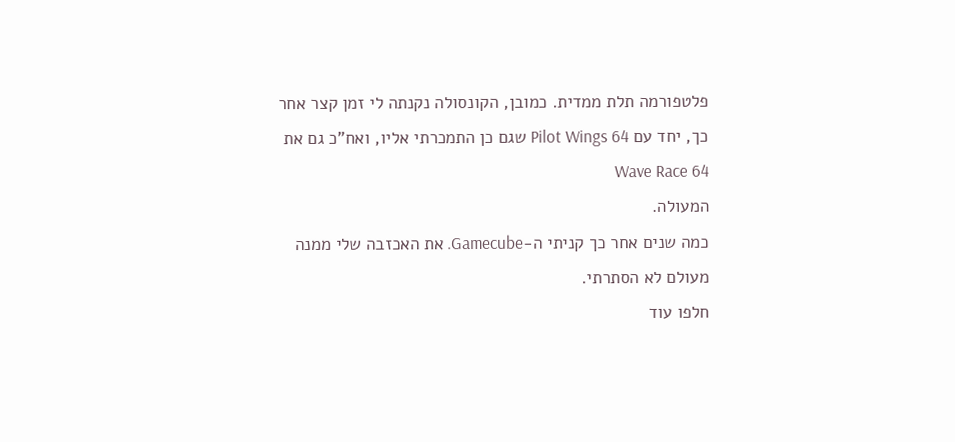פלטפורמה תלת ממדית. כמובן, הקונסולה נקנתה לי זמן קצר אחר כך, יחד עם Pilot Wings 64 שגם כן התמכרתי אליו, ואח"כ גם את Wave Race 64
המעולה.
כמה שנים אחר כך קניתי ה-Gamecube. את האכזבה שלי ממנה מעולם לא הסתרתי.
חלפו עוד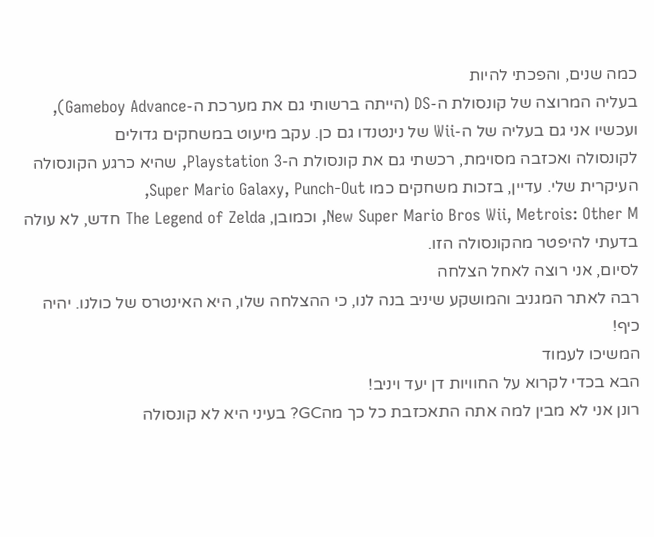כמה שנים, והפכתי להיות
בעליה המרוצה של קונסולת ה-DS (הייתה ברשותי גם את מערכת ה-Gameboy Advance), ועכשיו אני גם בעליה של ה-Wii של נינטנדו גם כן. עקב מיעוט במשחקים גדולים
לקונסולה ואכזבה מסוימת, רכשתי גם את קונסולת ה-Playstation 3, שהיא כרגע הקונסולה העיקרית שלי. עדיין, בזכות משחקים כמו Super Mario Galaxy, Punch-Out,
New Super Mario Bros Wii, Metrois: Other M, וכמובן, The Legend of Zelda חדש, לא עולה בדעתי להיפטר מהקונסולה הזו.
לסיום, אני רוצה לאחל הצלחה
רבה לאתר המגניב והמושקע שיניב בנה לנו, כי ההצלחה שלו, היא האינטרס של כולנו. יהיה כיף!
המשיכו לעמוד
הבא בכדי לקרוא על החוויות דן יעד ויניב!
רונן אני לא מבין למה אתה התאכזבת כל כך מהGC? בעיני היא לא קונסולה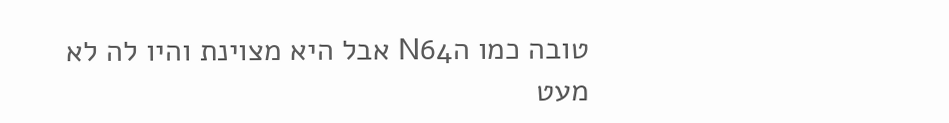טובה כמו הN64 אבל היא מצוינת והיו לה לא מעט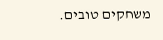משחקים טובים.